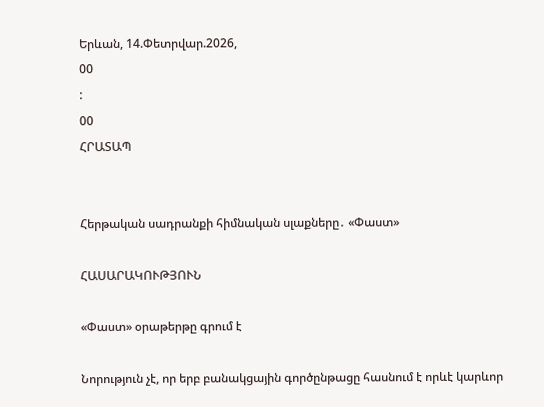Երևան, 14.Փետրվար.2026,
00
:
00
ՀՐԱՏԱՊ


Հերթական սադրանքի հիմնական սլաքները․ «Փաստ»

ՀԱՍԱՐԱԿՈՒԹՅՈՒՆ

«Փաստ» օրաթերթը գրում է

Նորություն չէ, որ երբ բանակցային գործընթացը հասնում է որևէ կարևոր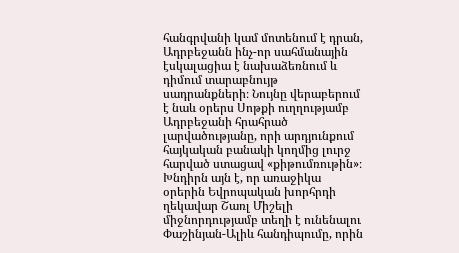հանգրվանի կամ մոտենում է դրան, Ադրբեջանն ինչ-որ սահմանային էսկալացիա է նախաձեռնում և դիմում տարաբնույթ սադրանքների։ Նույնը վերաբերում է նաև օրերս Սոթքի ուղղությամբ Ադրբեջանի հրահրած լարվածությանը, որի արդյունքում հայկական բանակի կողմից լուրջ հարված ստացավ «քիթումռութին»։ Խնդիրն այն է, որ առաջիկա օրերին Եվրոպական խորհրդի ղեկավար Շառլ Միշելի միջնորդությամբ տեղի է ունենալու Փաշինյան-Ալիև հանդիպումը, որին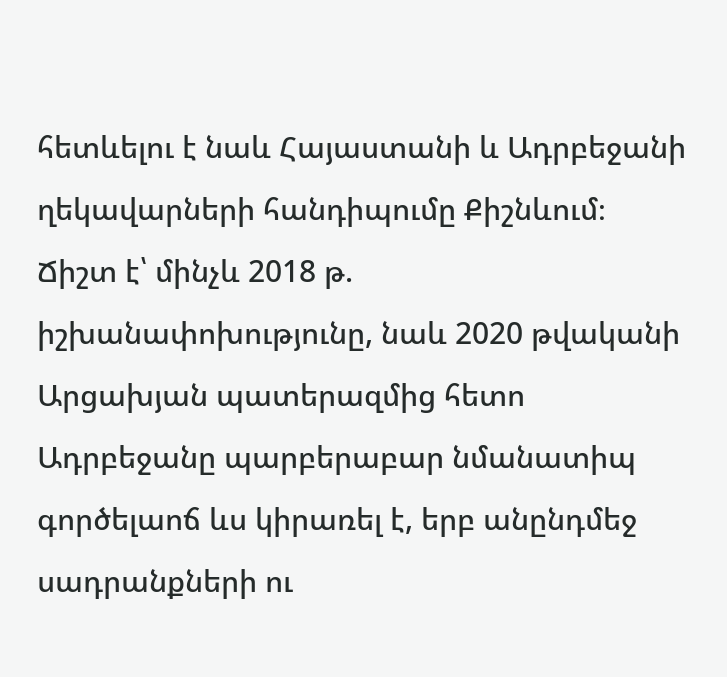հետևելու է նաև Հայաստանի և Ադրբեջանի ղեկավարների հանդիպումը Քիշնևում։ Ճիշտ է՝ մինչև 2018 թ. իշխանափոխությունը, նաև 2020 թվականի Արցախյան պատերազմից հետո Ադրբեջանը պարբերաբար նմանատիպ գործելաոճ ևս կիրառել է, երբ անընդմեջ սադրանքների ու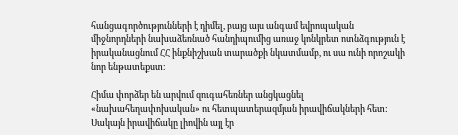հանցագործությունների է դիմել, բայց այս անգամ եվրոպական միջնորդների նախաձեռնած հանդիպումից առաջ կոնկրետ ոտնձգություն է իրականացնում ՀՀ ինքնիշխան տարածքի նկատմամբ, ու սա ունի որոշակի նոր ենթատեքստ։

Հիմա փորձեր են արվում զուգահեռներ անցկացնել «նախահեղափոխական» ու հետպատերազմյան իրավիճակների հետ: Սակայն իրավիճակը լիովին այլ էր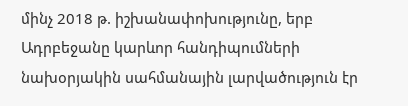մինչ 2018 թ. իշխանափոխությունը, երբ Ադրբեջանը կարևոր հանդիպումների նախօրյակին սահմանային լարվածություն էր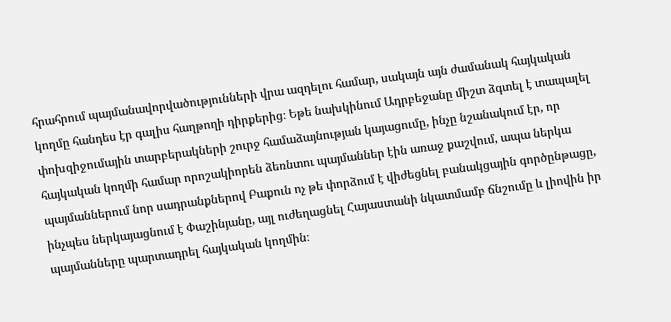հրահրում պայմանավորվածությունների վրա ազդելու համար, սակայն այն ժամանակ հայկական կողմը հանդես էր գալիս հաղթողի դիրքերից։ Եթե նախկինում Ադրբեջանը միշտ ձգտել է տապալել փոխզիջումային տարբերակների շուրջ համաձայնության կայացումը, ինչը նշանակում էր, որ հայկական կողմի համար որոշակիորեն ձեռնտու պայմաններ էին առաջ քաշվում, ապա ներկա պայմաններում նոր սադրանքներով Բաքուն ոչ թե փորձում է վիժեցնել բանակցային գործընթացը, ինչպես ներկայացնում է Փաշինյանը, այլ ուժեղացնել Հայաստանի նկատմամբ ճնշումը և լիովին իր պայմանները պարտադրել հայկական կողմին։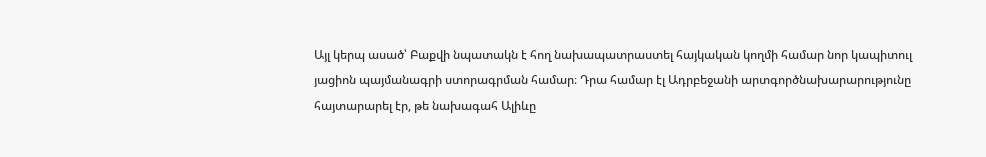Այլ կերպ ասած՝ Բաքվի նպատակն է հող նախապատրաստել հայկական կողմի համար նոր կապիտուլ յացիոն պայմանագրի ստորագրման համար։ Դրա համար էլ Ադրբեջանի արտգործնախարարությունը հայտարարել էր, թե նախագահ Ալիևը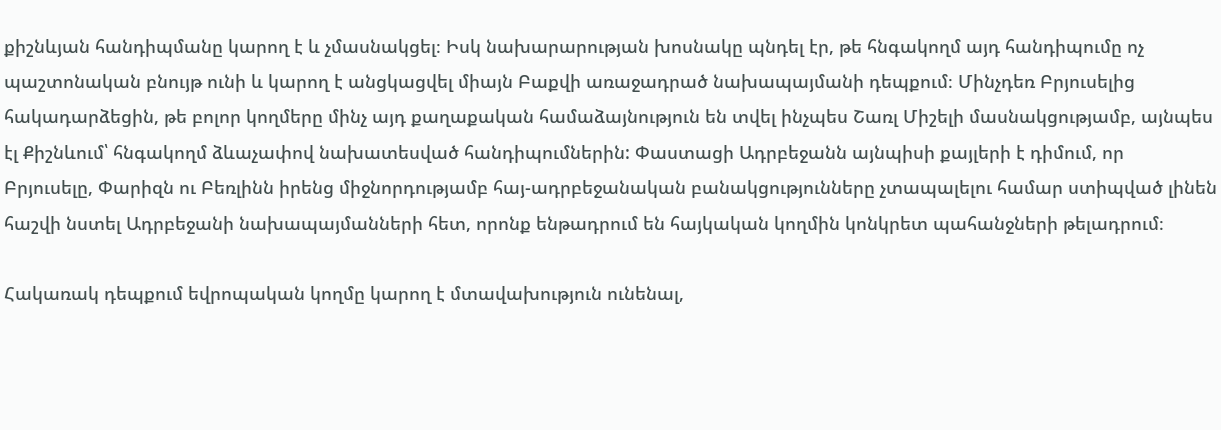քիշնևյան հանդիպմանը կարող է և չմասնակցել։ Իսկ նախարարության խոսնակը պնդել էր, թե հնգակողմ այդ հանդիպումը ոչ պաշտոնական բնույթ ունի և կարող է անցկացվել միայն Բաքվի առաջադրած նախապայմանի դեպքում։ Մինչդեռ Բրյուսելից հակադարձեցին, թե բոլոր կողմերը մինչ այդ քաղաքական համաձայնություն են տվել ինչպես Շառլ Միշելի մասնակցությամբ, այնպես էլ Քիշնևում՝ հնգակողմ ձևաչափով նախատեսված հանդիպումներին: Փաստացի Ադրբեջանն այնպիսի քայլերի է դիմում, որ Բրյուսելը, Փարիզն ու Բեռլինն իրենց միջնորդությամբ հայ-ադրբեջանական բանակցությունները չտապալելու համար ստիպված լինեն հաշվի նստել Ադրբեջանի նախապայմանների հետ, որոնք ենթադրում են հայկական կողմին կոնկրետ պահանջների թելադրում։

Հակառակ դեպքում եվրոպական կողմը կարող է մտավախություն ունենալ,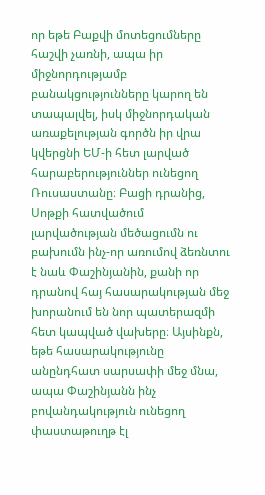որ եթե Բաքվի մոտեցումները հաշվի չառնի, ապա իր միջնորդությամբ բանակցությունները կարող են տապալվել, իսկ միջնորդական առաքելության գործն իր վրա կվերցնի ԵՄ-ի հետ լարված հարաբերություններ ունեցող Ռուսաստանը։ Բացի դրանից, Սոթքի հատվածում լարվածության մեծացումն ու բախումն ինչ-որ առումով ձեռնտու է նաև Փաշինյանին, քանի որ դրանով հայ հասարակության մեջ խորանում են նոր պատերազմի հետ կապված վախերը։ Այսինքն, եթե հասարակությունը անընդհատ սարսափի մեջ մնա, ապա Փաշինյանն ինչ բովանդակություն ունեցող փաստաթուղթ էլ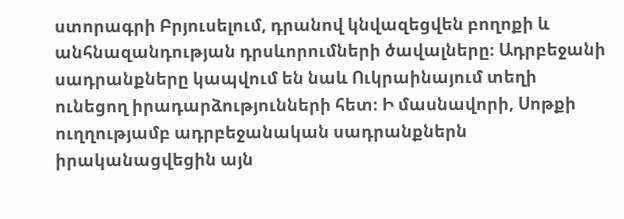ստորագրի Բրյուսելում, դրանով կնվազեցվեն բողոքի և անհնազանդության դրսևորումների ծավալները։ Ադրբեջանի սադրանքները կապվում են նաև Ուկրաինայում տեղի ունեցող իրադարձությունների հետ։ Ի մասնավորի, Սոթքի ուղղությամբ ադրբեջանական սադրանքներն իրականացվեցին այն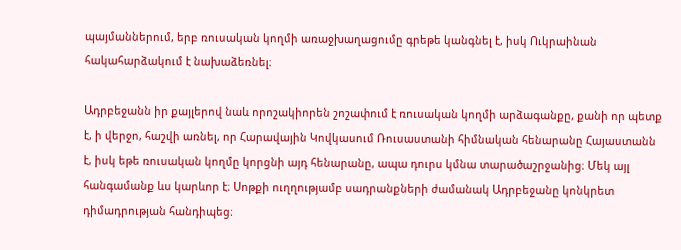պայմաններում, երբ ռուսական կողմի առաջխաղացումը գրեթե կանգնել է, իսկ Ուկրաինան հակահարձակում է նախաձեռնել։

Ադրբեջանն իր քայլերով նաև որոշակիորեն շոշափում է ռուսական կողմի արձագանքը, քանի որ պետք է, ի վերջո, հաշվի առնել, որ Հարավային Կովկասում Ռուսաստանի հիմնական հենարանը Հայաստանն է, իսկ եթե ռուսական կողմը կորցնի այդ հենարանը, ապա դուրս կմնա տարածաշրջանից։ Մեկ այլ հանգամանք ևս կարևոր է։ Սոթքի ուղղությամբ սադրանքների ժամանակ Ադրբեջանը կոնկրետ դիմադրության հանդիպեց։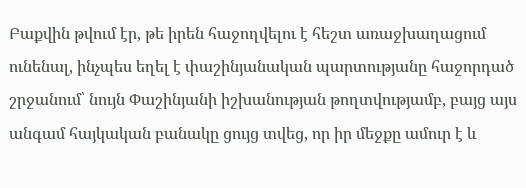Բաքվին թվում էր, թե իրեն հաջողվելու է հեշտ առաջխաղացում ունենալ, ինչպես եղել է փաշինյանական պարտությանը հաջորդած շրջանում՝ նույն Փաշինյանի իշխանության թողտվությամբ, բայց այս անգամ հայկական բանակը ցույց տվեց, որ իր մեջքը ամուր է և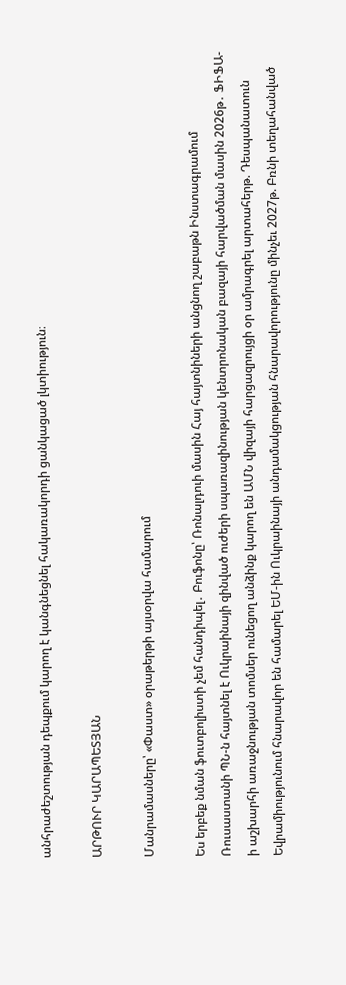անհրաժեշտության դեպքում կարող է կանգնեցնել հակառակորդի ցանկացած լկտիություն։

ԱՐԹՈՒՐ ԿԱՐԱՊԵՏՅԱՆ

Մանրամասները՝ «Փաստ» օրաթերթի այսօրվա համարում

Ես երբեք նման ֆուտբոլիստի չեմ հանդիպել․ Բուֆոնը՝ Ռոնալդուի մասին Հայ հայտնիների անցնող շաբաթն Ինստագրամում Ռուսաստանի ՊՆ-ն հայտնել է Ուկրաինայի զինված ուժերի սպառազինության կենտրոնական բազայի հարվածման մասին 2026թ․ ՖԻՖԱ-ի աշխարհի առաջնության տոմսեր ունեցող անձինք կարող են ԱՄՆ վիզայի հարցազրույցի օր ամրագրել արտահերթ. Դեսպանատուն Եվրամիությունում հնարավոր են համարել ԵՄ-ին Ուկրաինայի անդամակցության հնարավորությունը մինչեւ 2027թ. Բռնի տեղահանված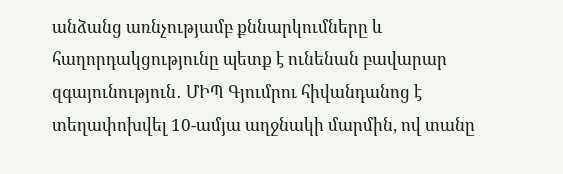անձանց առնչությամբ քննարկումները և հաղորդակցությունը պետք է ունենան բավարար զգայունություն․ ՄԻՊ Գյումրու հիվանդանոց է տեղափոխվել 10-ամյա աղջնակի մարմին, ով տանը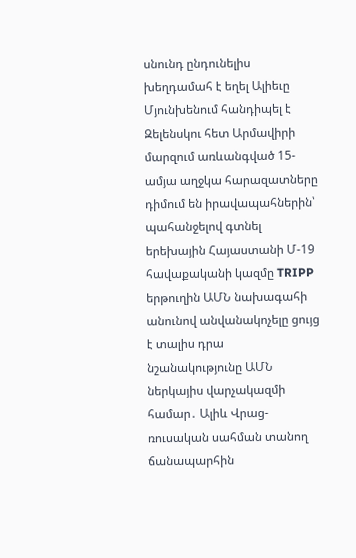սնունդ ընդունելիս խեղդամահ է եղել Ալիեւը Մյունխենում հանդիպել է Զելենսկու հետ Արմավիրի մարզում առևանգված 15-ամյա աղջկա հարազատները դիմում են իրավապահներին՝ պահանջելով գտնել երեխային Հայաստանի Մ-19 հավաքականի կազմը TRIPP երթուղին ԱՄՆ նախագահի անունով անվանակոչելը ցույց է տալիս դրա նշանակությունը ԱՄՆ ներկայիս վարչակազմի համար․ Ալիև Վրաց-ռուսական սահման տանող ճանապարհին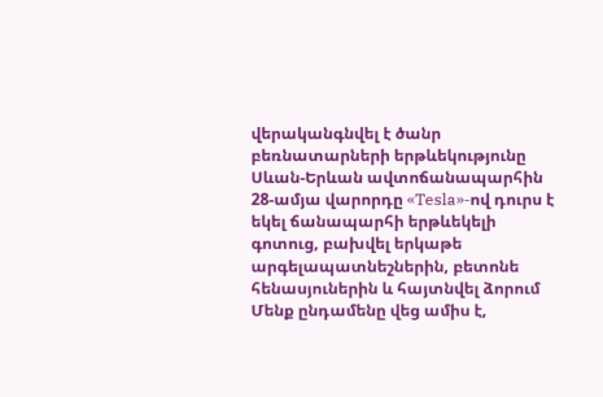վերականգնվել է ծանր բեռնատարների երթևեկությունը Սևան-Երևան ավտոճանապարհին 28-ամյա վարորդը «Tesla»-ով դուրս է եկել ճանապարհի երթևեկելի գոտուց, բախվել երկաթե արգելապատնեշներին, բետոնե հենասյուներին և հայտնվել ձորում Մենք ընդամենը վեց ամիս է,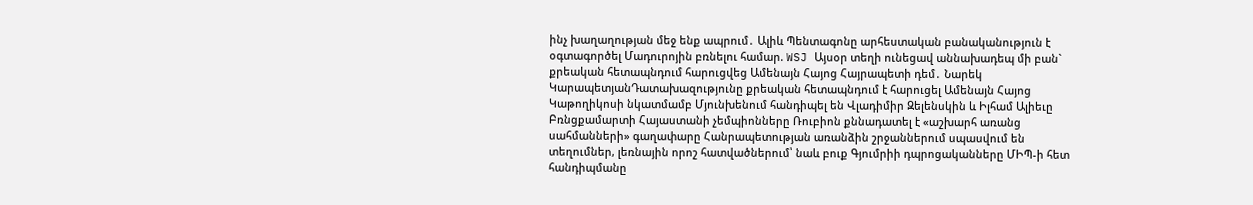ինչ խաղաղության մեջ ենք ապրում․ Ալիև Պենտագոնը արհեստական բանականություն է օգտագործել Մադուրոյին բռնելու համար. WSJ Այսօր տեղի ունեցավ աննախադեպ մի բան` քրեական հետապնդում հարուցվեց Ամենայն Հայոց Հայրապետի դեմ․ Նարեկ ԿարապետյանԴատախազությունը քրեական հետապնդում է հարուցել Ամենայն Հայոց Կաթողիկոսի նկատմամբ Մյունխենում հանդիպել են Վլադիմիր Զելենսկին և Իլհամ Ալիեւը Բռնցքամարտի Հայաստանի չեմպիոնները Ռուբիոն քննադատել է «աշխարհ առանց սահմանների» գաղափարը Հանրապետության առանձին շրջաններում սպասվում են տեղումներ, լեռնային որոշ հատվածներում՝ նաև բուք Գյումրիի դպրոցականները ՄԻՊ-ի հետ հանդիպմանը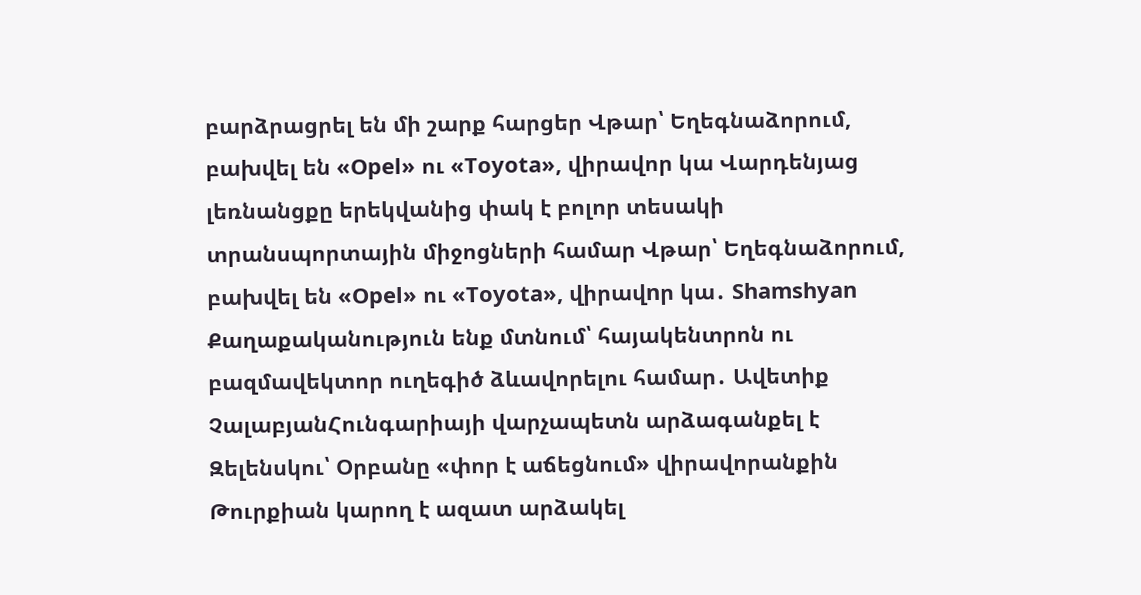բարձրացրել են մի շարք հարցեր Վթար՝ Եղեգնաձորում, բախվել են «Opel» ու «Toyota», վիրավոր կա Վարդենյաց լեռնանցքը երեկվանից փակ է բոլոր տեսակի տրանսպորտային միջոցների համար Վթար՝ Եղեգնաձորում, բախվել են «Opel» ու «Toyota», վիրավnր կա․ Shamshyan Քաղաքականություն ենք մտնում՝ հայակենտրոն ու բազմավեկտոր ուղեգիծ ձևավորելու համար․ Ավետիք ՉալաբյանՀունգարիայի վարչապետն արձագանքել է Զելենսկու՝ Օրբանը «փոր է աճեցնում» վիրավորանքին Թուրքիան կարող է ազատ արձակել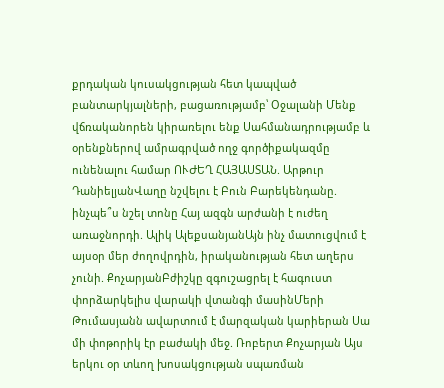քրդական կուսակցության հետ կապված բանտարկյալների, բացառությամբ՝ Օջալանի Մենք վճռականորեն կիրառելու ենք Սահմանադրությամբ և օրենքներով ամրագրված ողջ գործիքակազմը ունենալու համար ՈՒԺԵՂ ՀԱՅԱՍՏԱՆ. Արթուր ԴանիելյանՎաղը նշվելու է Բուն Բարեկենդանը. ինչպե՞ս նշել տոնը Հայ ազգն արժանի է ուժեղ առաջնորդի. Ալիկ ԱլեքսանյանԱյն ինչ մատուցվում է այսօր մեր ժողովրդին, իրականության հետ աղերս չունի. ՔոչարյանԲժիշկը զգուշացրել է հագուստ փորձարկելիս վարակի վտանգի մասինՄերի Թումասյանն ավարտում է մարզական կարիերան Սա մի փոթորիկ էր բաժակի մեջ. Ռոբերտ Քոչարյան Այս երկու օր տևող խոսակցության սպառման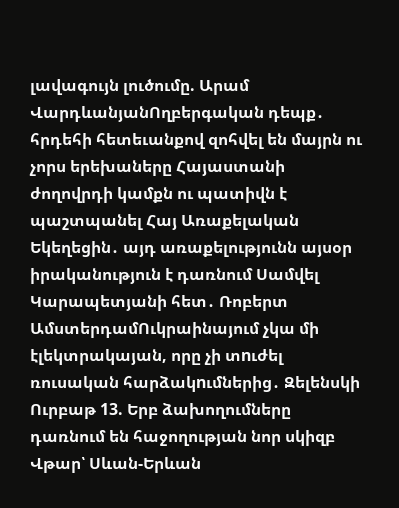լավագույն լուծումը. Արամ ՎարդևանյանՈղբերգական դեպք․ հրդեհի հետեւանքով զոհվել են մայրն ու չորս երեխաները Հայաստանի ժողովրդի կամքն ու պատիվն է պաշտպանել Հայ Առաքելական Եկեղեցին․ այդ առաքելությունն այսօր իրականություն է դառնում Սամվել Կարապետյանի հետ․ Ռոբերտ ԱմստերդամՈւկրաինայում չկա մի էլեկտրակայան, որը չի տnւժել ռուսական հարձակnւմներից․ Զելենսկի Ուրբաթ 13. Երբ ձախողումները դառնում են հաջողության նոր սկիզբ Վթար՝ Սևան-Երևան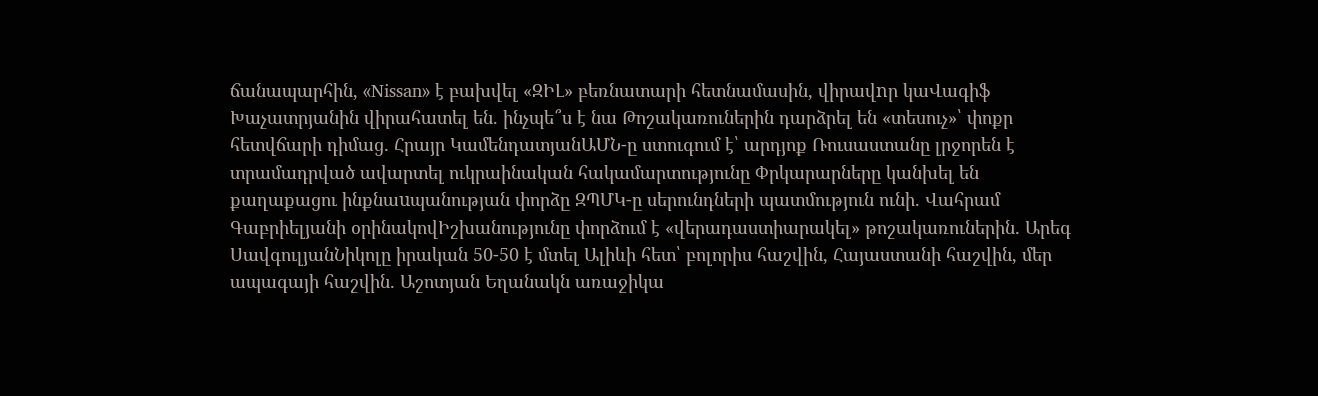ճանապարհին, «Nissan» է բախվել «ԶԻԼ» բեռնատարի հետնամասին, վիրավnր կաՎագիֆ Խաչատրյանին վիրահատել են. ինչպե՞ս է նա Թոշակառուներին դարձրել են «տեսուչ»՝ փոքր հետվճարի դիմաց․ Հրայր ԿամենդատյանԱՄՆ-ը ստուգում է՝ արդյոք Ռուսաստանը լրջորեն է տրամադրված ավարտել ուկրաինական հակամարտությունը Փրկարարները կանխել են քաղաքացու ինքնաuպանության փորձը ԶՊՄԿ-ը սերունդների պատմություն ունի. Վահրամ Գաբրիելյանի օրինակովԻշխանությունը փորձում է «վերադաստիարակել» թոշակառուներին․ Արեգ ՍավգուլյանՆիկոլը իրական 50-50 է մտել Ալիևի հետ՝ բոլորիս հաշվին, Հայաստանի հաշվին, մեր ապագայի հաշվին․ Աշոտյան Եղանակն առաջիկա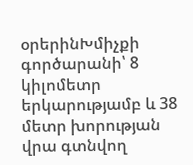օրերինԽմիչքի գործարանի՝ 8 կիլոմետր երկարությամբ և 38 մետր խորության վրա գտնվող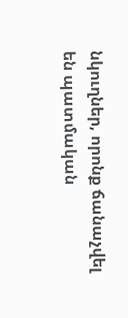նկուղներ, որոնք ճանաչվել են պատմական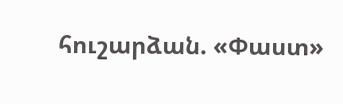հուշարձան. «Փաստ»